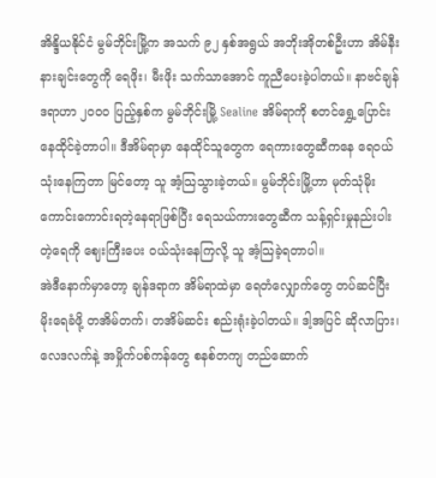အိန္ဒိယနိုင်ငံ မွမ်ဘိုင်းမြို့က အသက် ၉၂ နှစ်အရွယ် အဘိုးအိုတစ်ဦးဟာ အိမ်နီးနားချင်းတွေကို ရေဖိုး၊ မီးဖိုး သက်သာအောင် ကူညီပေးခဲ့ပါတယ်။ နာဗင်ချန်ဒရာဟာ ၂၀၀၀ ပြည့်နှစ်က မွမ်ဘိုင်းမြို့ Sealine အိမ်ရာကို စတင်ရွှေ့ပြောင်းနေထိုင်ခဲ့တာပါ။ ဒီအိမ်ရာမှာ နေထိုင်သူတွေက ရေကားတွေဆီကနေ ရေဝယ်သုံးနေကြတာ မြင်တော့ သူ အံ့သြသွားခဲ့တယ်။ မွမ်ဘိုင်းမြို့ဟာ မုတ်သုံမိုး ကောင်းကောင်းရတဲ့နေရာဖြစ်ပြီး ရေသယ်ကားတွေဆီက သန့်ရှင်းမှုနည်းပါးတဲ့ရေကို ဈေးကြီးပေး ဝယ်သုံးနေကြလို့ သူ အံ့သြခဲ့ရတာပါ။
အဲဒီနောက်မှာတော့ ချန်ဒရာက အိမ်ရာထဲမှာ ရေတံလျှောက်တွေ တပ်ဆင်ပြီး မိုးရေခံဖို့ တအိမ်တက်၊ တအိမ်ဆင်း စည်းရုံးခဲ့ပါတယ်။ ဒါ့အပြင် ဆိုလာပြား၊ လေဒလက်နဲ့ အမှိုက်ပစ်ကန်တွေ စနစ်တကျ တည်ဆောက်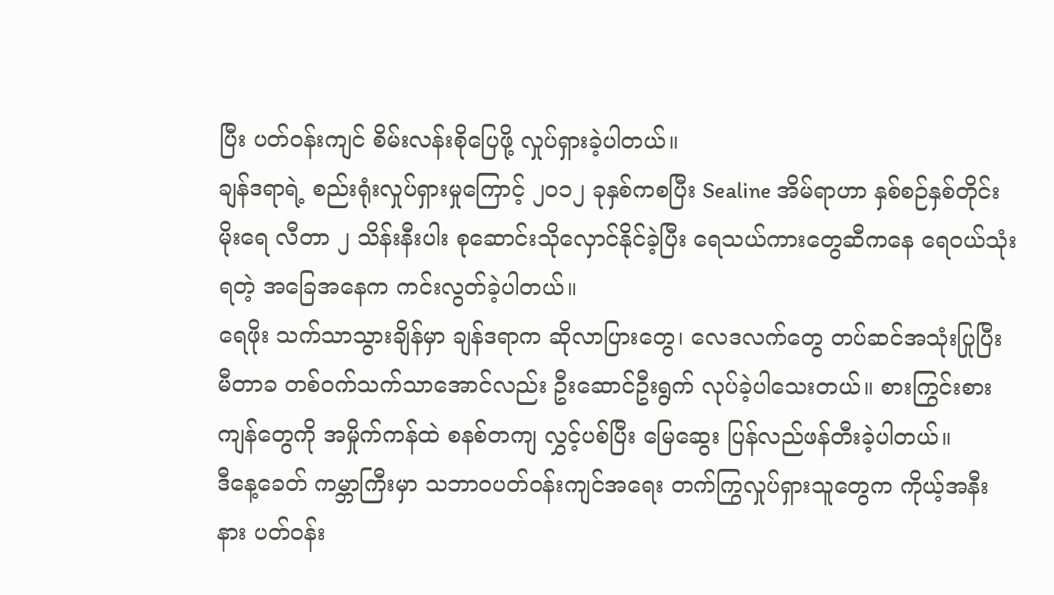ပြီး ပတ်ဝန်းကျင် စိမ်းလန်းစိုပြေဖို့ လှုပ်ရှားခဲ့ပါတယ်။
ချန်ဒရာရဲ့ စည်းရုံးလှုပ်ရှားမှုကြောင့် ၂၀၁၂ ခုနှစ်ကစပြီး Sealine အိမ်ရာဟာ နှစ်စဉ်နှစ်တိုင်း မိုးရေ လီတာ ၂ သိန်းနီးပါး စုဆောင်းသိုလှောင်နိုင်ခဲ့ပြီး ရေသယ်ကားတွေဆီကနေ ရေဝယ်သုံးရတဲ့ အခြေအနေက ကင်းလွတ်ခဲ့ပါတယ်။
ရေဖိုး သက်သာသွားချိန်မှာ ချန်ဒရာက ဆိုလာပြားတွေ၊ လေဒလက်တွေ တပ်ဆင်အသုံးပြုပြီး မီတာခ တစ်ဝက်သက်သာအောင်လည်း ဦးဆောင်ဦးရွက် လုပ်ခဲ့ပါသေးတယ်။ စားကြွင်းစားကျန်တွေကို အမှိုက်ကန်ထဲ စနစ်တကျ လွှင့်ပစ်ပြီး မြေဆွေး ပြန်လည်ဖန်တီးခဲ့ပါတယ်။
ဒီနေ့ခေတ် ကမ္ဘာကြီးမှာ သဘာဝပတ်ဝန်းကျင်အရေး တက်ကြွလှုပ်ရှားသူတွေက ကိုယ့်အနီးနား ပတ်ဝန်း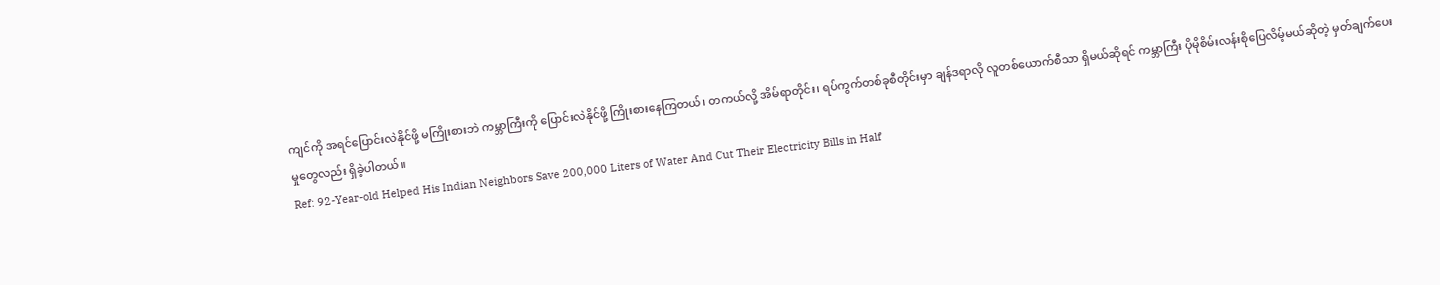ကျင်ကို အရင်ပြောင်းလဲနိုင်ဖို့ မကြိုးစားဘဲ ကမ္ဘာကြီးကို ပြောင်းလဲနိုင်ဖို့ ကြိုးစားနေကြတယ်၊ တကယ်လို့ အိမ်ရာတိုင်း၊ ရပ်ကွက်တစ်ခုစီတိုင်းမှာ ချန်ဒရာလို လူတစ်ယောက်စီသာ ရှိမယ်ဆိုရင် ကမ္ဘာကြီး ပိုမိုစိမ်းလန်းစိုပြေလိမ့်မယ်ဆိုတဲ့ မှတ်ချက်ပေးမှုတွေလည်း ရှိခဲ့ပါတယ်။
Ref: 92-Year-old Helped His Indian Neighbors Save 200,000 Liters of Water And Cut Their Electricity Bills in Half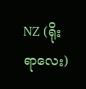NZ (ရိုးရာလေး)